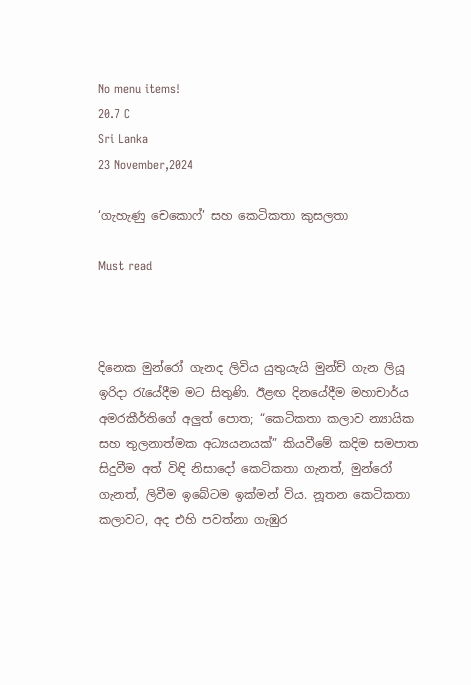No menu items!
20.7 C
Sri Lanka
23 November,2024

‘ගැහැණු චෙකොෆ්’ සහ කෙටිකතා කුසලතා

Must read



දිනෙක මුන්රෝ ගැනද ලිවිය යුතුයැයි මුන්ච් ගැන ලියූ ඉරිදා රැයේදීම මට සිතුණි. ඊළඟ දිනයේදීම මහාචාර්ය අමරකීර්තිගේ අලුත් පොත; “කෙටිකතා කලාව න්‍යායික සහ තුලනාත්මක අධ්‍යයනයක්” කියවීමේ කදිම සමපාත සිදුවීම අත් විඳි නිසාදෝ කෙටිකතා ගැනත්, මුන්රෝ ගැනත්, ලිවීම ඉබේටම ඉක්මන් විය. නූතන කෙටිකතා කලාවට, අද එහි පවත්නා ගැඹුර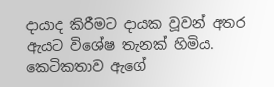දායාද කිරීමට දායක වූවන් අතර ඇයට විශේෂ තැනක් හිමිය. කෙටිකතාව ඇගේ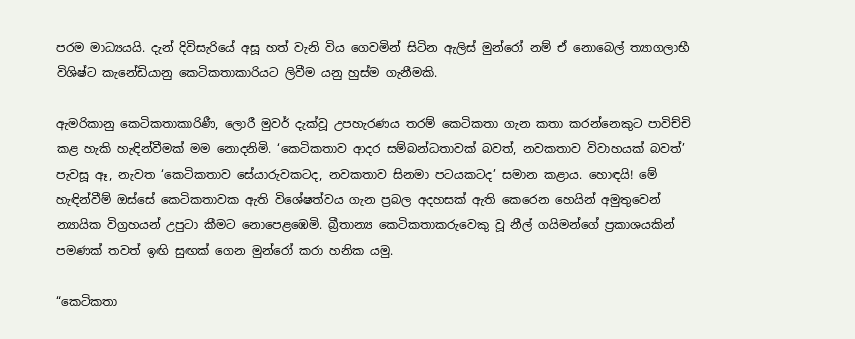පරම මාධ්‍යයයි. දැන් දිවිසැරියේ අසූ හත් වැනි විය ගෙවමින් සිටින ඇලිස් මුන්රෝ නම් ඒ නොබෙල් ත්‍යාගලාභී විශිෂ්ට කැනේඩියානු කෙටිකතාකාරියට ලිවීම යනු හුස්ම ගැනීමකි.

ඇමරිකානු කෙටිකතාකාරිණී, ලොරී මුවර් දැක්වූ උපහැරණය තරම් කෙටිකතා ගැන කතා කරන්නෙකුට පාවිච්චි කළ හැකි හැඳින්වීමක් මම නොදනිමි. ‘කෙටිකතාව ආදර සම්බන්ධතාවක් බවත්, නවකතාව විවාහයක් බවත්’ පැවසූ ඈ, නැවත ‘කෙටිකතාව සේයාරුවකටද, නවකතාව සිනමා පටයකටද’ සමාන කළාය. හොඳයි! මේ හැඳින්වීම් ඔස්සේ කෙටිකතාවක ඇති විශේෂත්වය ගැන ප්‍රබල අදහසක් ඇති කෙරෙන හෙයින් අමුතුවෙන් න්‍යායික විග්‍රහයන් උපුටා කීමට නොපෙළඹෙමි. බ්‍රීතාන්‍ය කෙටිකතාකරුවෙකු වූ නීල් ගයිමන්ගේ ප්‍රකාශයකින් පමණක් තවත් ඉඟි සුඟක් ගෙන මුන්රෝ කරා හනික යමු.

“කෙටිකතා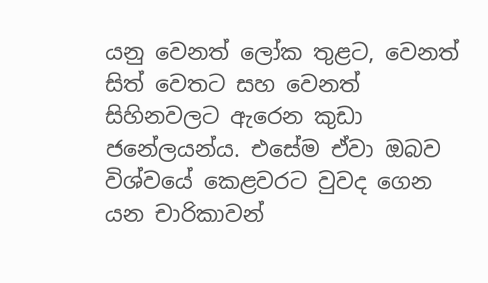යනු වෙනත් ලෝක තුළට, වෙනත් සිත් වෙතට සහ වෙනත් සිහිනවලට ඇරෙන කුඩා ජනේලයන්ය. එසේම ඒවා ඔබව විශ්වයේ කෙළවරට වුවද ගෙන යන චාරිකාවන්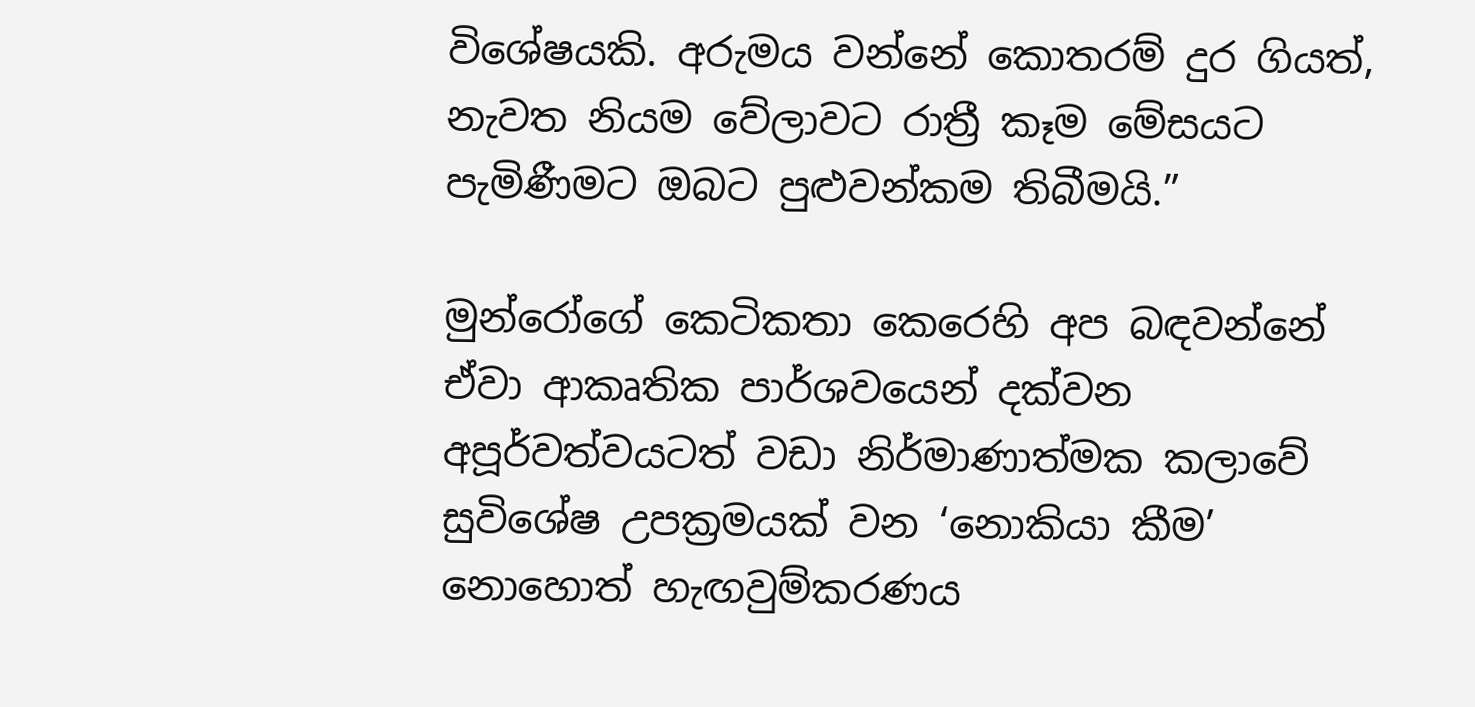විශේෂයකි. අරුමය වන්නේ කොතරම් දුර ගියත්, නැවත නියම වේලාවට රාත්‍රී කෑම මේසයට පැමිණීමට ඔබට පුළුවන්කම තිබීමයි.”

මුන්රෝගේ කෙටිකතා කෙරෙහි අප බඳවන්නේ ඒවා ආකෘතික පාර්ශවයෙන් දක්වන අපූර්වත්වයටත් වඩා නිර්මාණාත්මක කලාවේ සුවිශේෂ උපක්‍රමයක් වන ‘නොකියා කීම’ නොහොත් හැඟවුම්කරණය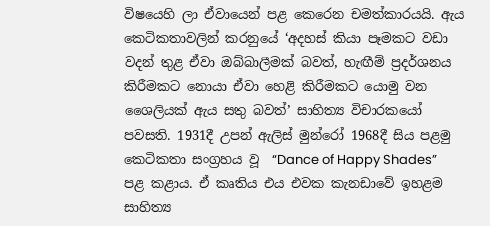විෂයෙහි ලා ඒවායෙන් පළ කෙරෙන චමත්කාරයයි. ඇය කෙටිකතාවලින් කරනුයේ ‘අදහස් කියා පෑමකට වඩා වදන් තුළ ඒවා ඔබ්බාලීමක් බවත්, හැඟීම් ප්‍රදර්ශනය කිරීමකට නොයා ඒවා හෙළි කිරීමකට යොමු වන ශෛලියක් ඇය සතු බවත්’ සාහිත්‍ය විචාරකයෝ පවසති. 1931දී උපන් ඇලිස් මුන්රෝ 1968දී සිය පළමු කෙටිකතා සංග්‍රහය වූ  “Dance of Happy Shades” පළ කළාය. ඒ කෘතිය එය එවක කැනඩාවේ ඉහළම සාහිත්‍ය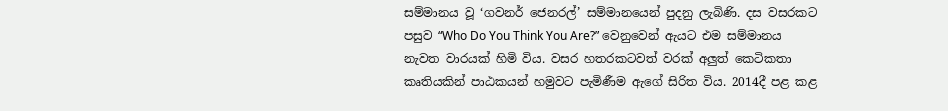සම්මානය වූ ‘ගවනර් ජෙනරල්’ සම්මානයෙන් පුදනු ලැබිණි. දස වසරකට පසුව “Who Do You Think You Are?” වෙනුවෙන් ඇයට එම සම්මානය නැවත වාරයක් හිමි විය. වසර හතරකටවත් වරක් අලුත් කෙටිකතා කෘතියකින් පාඨකයන් හමුවට පැමිණීම ඇගේ සිරිත විය. 2014දී පළ කළ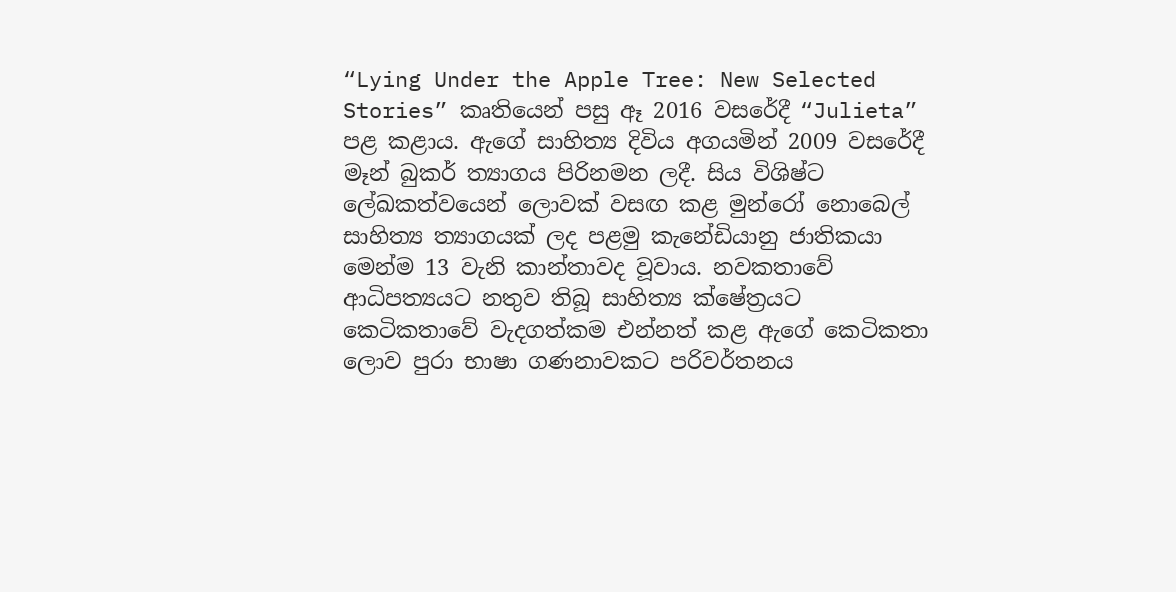“Lying Under the Apple Tree: New Selected Stories” කෘතියෙන් පසු ඈ 2016 වසරේදී “Julieta” පළ කළාය. ඇගේ සාහිත්‍ය දිවිය අගයමින් 2009 වසරේදී මෑන් බුකර් ත්‍යාගය පිරිනමන ලදී. සිය විශිෂ්ට ලේඛකත්වයෙන් ලොවක් වසඟ කළ මුන්රෝ නොබෙල් සාහිත්‍ය ත්‍යාගයක් ලද පළමු කැනේඩියානු ජාතිකයා මෙන්ම 13 වැනි කාන්තාවද වූවාය. නවකතාවේ ආධිපත්‍යයට නතුව තිබූ සාහිත්‍ය ක්ෂේත්‍රයට කෙටිකතාවේ වැදගත්කම එන්නත් කළ ඇගේ කෙටිකතා ලොව පුරා භාෂා ගණනාවකට පරිවර්තනය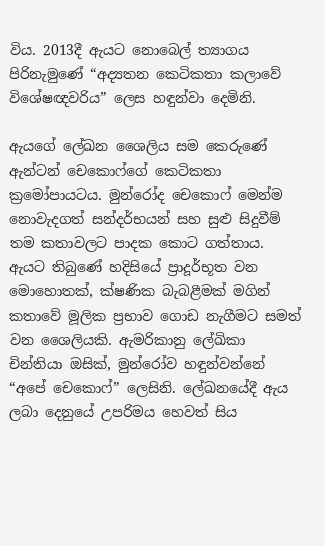විය. 2013දී ඇයට නොබෙල් ත්‍යාගය පිරිනැමුණේ “අද්‍යතන කෙටිකතා කලාවේ විශේෂඥවරිය” ලෙස හඳුන්වා දෙමිනි.

ඇයගේ ලේඛන ශෛලිය සම කෙරුණේ ඇන්ටන් චෙකොෆ්ගේ කෙටිකතා ක්‍රමෝපායටය. මුන්රෝද චෙකොෆ් මෙන්ම නොවැදගත් සන්දර්භයන් සහ සුළු සිදුවීම් තම කතාවලට පාදක කොට ගත්තාය. ඇයට තිබුණේ හදිසියේ ප්‍රාදූර්භූත වන මොහොතක්, ක්ෂණික බැබළීමක් මගින් කතාවේ මූලික ප්‍රභාව ගොඩ නැගීමට සමත් වන ශෛලියකි. ඇමරිකානු ලේඛිකා චින්තියා ඔසික්, මුන්රෝව හඳුන්වන්නේ “අපේ චෙකොෆ්” ලෙසිනි. ලේඛනයේදී ඇය ලබා දෙනුයේ උපරිමය හෙවත් සිය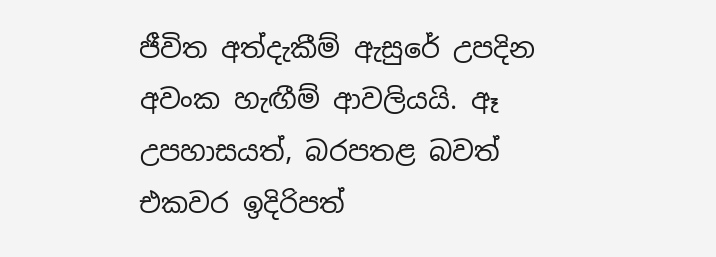ජීවිත අත්දැකීම් ඇසුරේ උපදින අවංක හැඟීම් ආවලියයි. ඈ උපහාසයත්, බරපතළ බවත් එකවර ඉදිරිපත්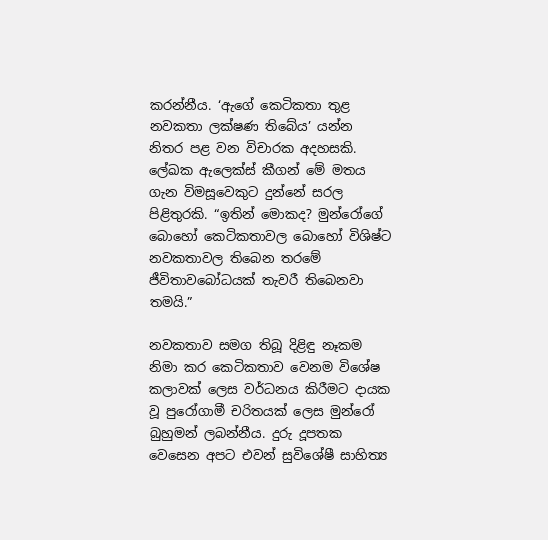කරන්නීය. ‘ඇගේ කෙටිකතා තුළ නවකතා ලක්ෂණ තිබේය’ යන්න නිතර පළ වන විචාරක අදහසකි. ලේඛක ඇලෙක්ස් කීගන් මේ මතය ගැන විමසූවෙකුට දුන්නේ සරල පිළිතුරකි. “ඉතින් මොකද? මුන්රෝගේ බොහෝ කෙටිකතාවල බොහෝ විශිෂ්ට නවකතාවල තිබෙන තරමේ ජීවිතාවබෝධයක් තැවරී තිබෙනවා තමයි.”

නවකතාව සමග තිබූ දිළිඳු නෑකම නිමා කර කෙටිකතාව වෙනම විශේෂ කලාවක් ලෙස වර්ධනය කිරීමට දායක වූ පුරෝගාමී චරිතයක් ලෙස මුන්රෝ බුහුමන් ලබන්නීය. දුරු දූපතක වෙසෙන අපට එවන් සුවිශේෂී සාහිත්‍ය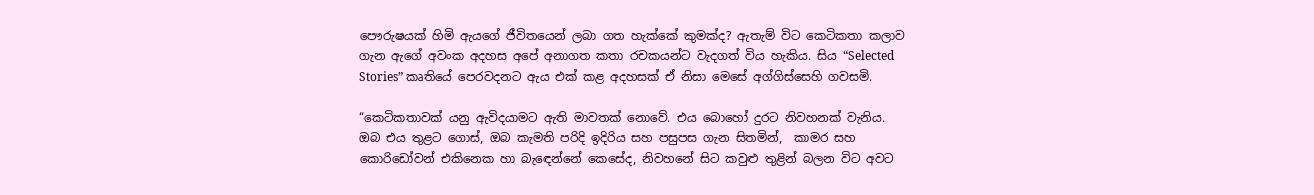පෞරුෂයක් හිමි ඇයගේ ජීවිතයෙන් ලබා ගත හැක්කේ කුමක්ද? ඇතැම් විට කෙටිකතා කලාව ගැන ඇගේ අවංක අදහස අපේ අනාගත කතා රචකයන්ට වැදගත් විය හැකිය. සිය “Selected Stories” කෘතියේ පෙරවදනට ඇය එක් කළ අදහසක් ඒ නිසා මෙසේ අග්ගිස්සෙහි ගවසමි.

“කෙටිකතාවක් යනු ඇවිදයාමට ඇති මාවතක් නොවේ. එය බොහෝ දුරට නිවහනක් වැනිය. ඔබ එය තුළට ගොස්, ඔබ කැමති පරිදි ඉදිරිය සහ පසුපස ගැන සිතමින්,  කාමර සහ කොරිඩෝවන් එකිනෙක හා බැඳෙන්නේ කෙසේද, නිවහනේ සිට කවුළු තුළින් බලන විට අවට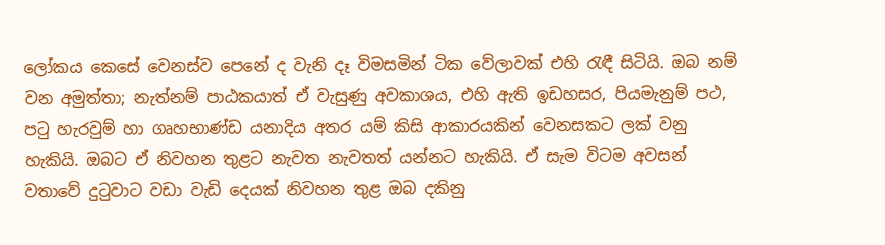ලෝකය කෙසේ වෙනස්ව පෙනේ ද වැනි දෑ විමසමින් ටික වේලාවක් එහි රැඳී සිටියි. ඔබ නම් වන අමුත්තා; නැත්නම් පාඨකයාත් ඒ වැසුණු අවකාශය, එහි ඇති ඉඩහසර, පියමැනුම් පථ, පටු හැරවුම් හා ගෘහභාණ්ඩ යනාදිය අතර යම් කිසි ආකාරයකින් වෙනසකට ලක් වනු හැකියි. ඔබට ඒ නිවහන තුළට නැවත නැවතත් යන්නට හැකියි. ඒ සැම විටම අවසන් වතාවේ දුටුවාට වඩා වැඩි දෙයක් නිවහන තුළ ඔබ දකිනු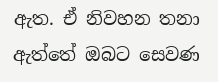ඇත. ඒ නිවහන තනා ඇත්තේ ඔබට සෙවණ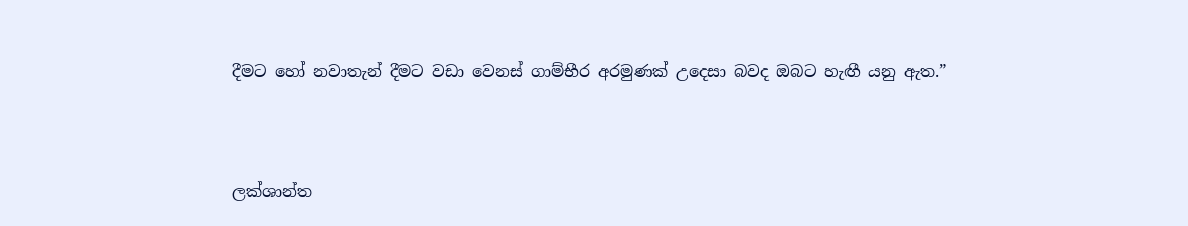දීමට හෝ නවාතැන් දීමට වඩා වෙනස් ගාම්භීර අරමුණක් උදෙසා බවද ඔබට හැඟී යනු ඇත.”



ලක්ශාන්ත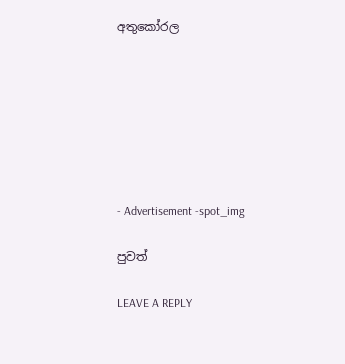අතුකෝරල







- Advertisement -spot_img

පුවත්

LEAVE A REPLY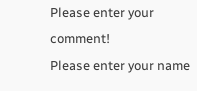Please enter your comment!
Please enter your name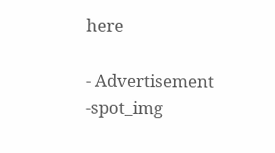here

- Advertisement -spot_img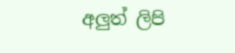අලුත් ලිපි